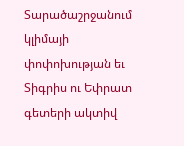Տարածաշրջանում կլիմայի փոփոխության եւ Տիգրիս ու Եփրատ գետերի ակտիվ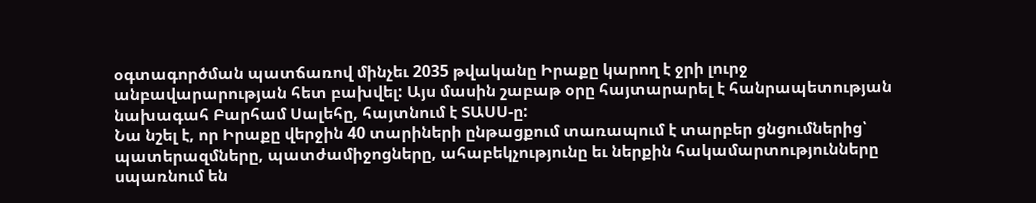օգտագործման պատճառով մինչեւ 2035 թվականը Իրաքը կարող է ջրի լուրջ անբավարարության հետ բախվել: Այս մասին շաբաթ օրը հայտարարել է հանրապետության նախագահ Բարհամ Սալեհը, հայտնում է ՏԱՍՍ-ը:
Նա նշել է, որ Իրաքը վերջին 40 տարիների ընթացքում տառապում է տարբեր ցնցումներից՝ պատերազմները, պատժամիջոցները, ահաբեկչությունը եւ ներքին հակամարտությունները սպառնում են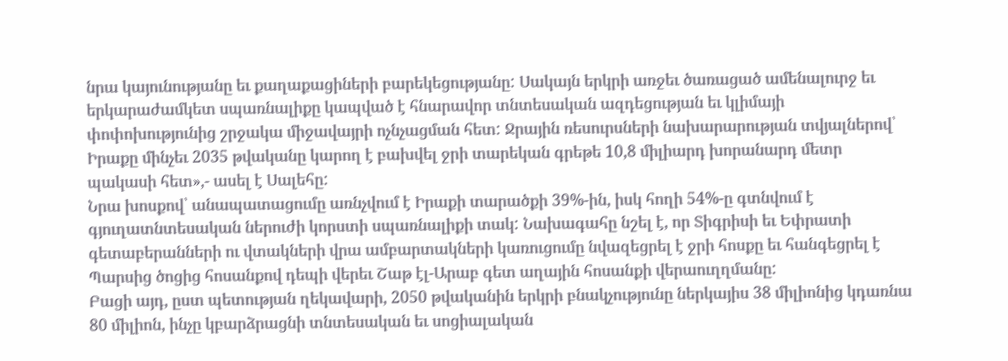նրա կայունությանը եւ քաղաքացիների բարեկեցությանը: Սակայն երկրի առջեւ ծառացած ամենալուրջ եւ երկարաժամկետ սպառնալիքը կապված է հնարավոր տնտեսական ազդեցության եւ կլիմայի փոփոխությունից շրջակա միջավայրի ոչնչացման հետ: Ջրային ռեսուրսների նախարարության տվյալներով՝ Իրաքը մինչեւ 2035 թվականը կարող է բախվել ջրի տարեկան գրեթե 10,8 միլիարդ խորանարդ մետր պակասի հետ»,- ասել է Սալեհը:
Նրա խոսքով՝ անապատացումը առնչվում է Իրաքի տարածքի 39%-ին, իսկ հողի 54%-ը գտնվում է գյուղատնտեսական ներուժի կորստի սպառնալիքի տակ: Նախագահը նշել է, որ Տիգրիսի եւ Եփրատի գետաբերանների ու վտակների վրա ամբարտակների կառուցումը նվազեցրել է ջրի հոսքը եւ հանգեցրել է Պարսից ծոցից հոսանքով դեպի վերեւ Շաթ էլ-Արաբ գետ աղային հոսանքի վերաուղղմանը:
Բացի այդ, ըստ պետության ղեկավարի, 2050 թվականին երկրի բնակչությունը ներկայիս 38 միլիոնից կդառնա 80 միլիոն, ինչը կբարձրացնի տնտեսական եւ սոցիալական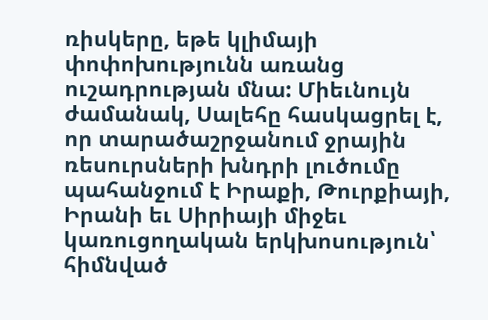ռիսկերը, եթե կլիմայի փոփոխությունն առանց ուշադրության մնա: Միեւնույն ժամանակ, Սալեհը հասկացրել է, որ տարածաշրջանում ջրային ռեսուրսների խնդրի լուծումը պահանջում է Իրաքի, Թուրքիայի, Իրանի եւ Սիրիայի միջեւ կառուցողական երկխոսություն՝ հիմնված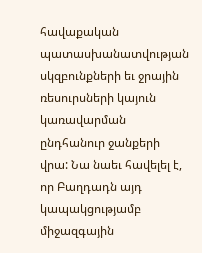հավաքական պատասխանատվության սկզբունքների եւ ջրային ռեսուրսների կայուն կառավարման ընդհանուր ջանքերի վրա: Նա նաեւ հավելել է, որ Բաղդադն այդ կապակցությամբ միջազգային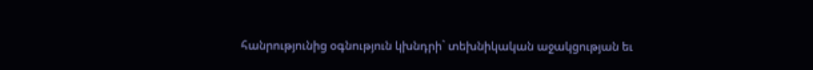հանրությունից օգնություն կխնդրի` տեխնիկական աջակցության եւ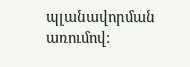պլանավորման առումով: